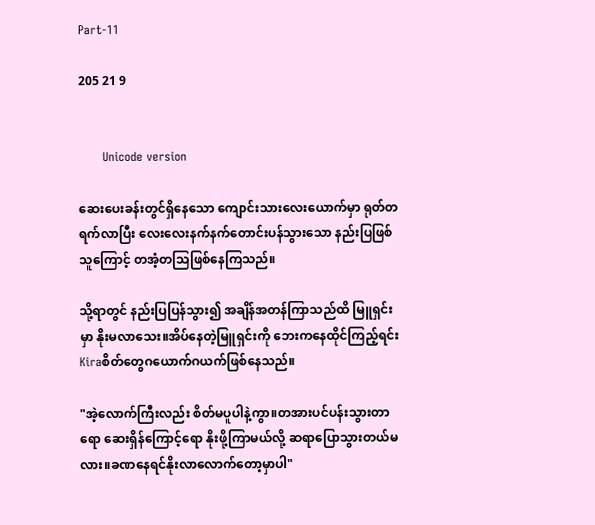Part-11

205 21 9


      Unicode version

ဆေးပေးခန်းတွင်ရှိနေသော ကျောင်းသားလေးယောက်မှာ ရုတ်တရက်လာပြီး လေးလေးနက်နက်တောင်းပန်သွားသော နည်းပြဖြစ်သူကြောင့် တအံ့တသြဖြစ်နေကြသည်။

သို့ရာတွင် နည်းပြပြန်သွား၍ အချိန်အတန်ကြာသည်ထိ မြူရှင်းမှာ နိုးမလာသေး။အိပ်နေတဲ့မြူရှင်းကို ဘေးကနေထိုင်ကြည့်ရင်း Kiraစိတ်တွေဂယောက်ဂယက်ဖြစ်နေသည်။

"အဲ့လောက်ကြီးလည်း စိတ်မပူပါနဲ့ကွာ။တအားပင်ပန်းသွားတာရော ဆေးရှိန်ကြောင့်ရော နိုးဖို့ကြာမယ်လို့ ဆရာပြောသွားတယ်မလား။ခဏနေရင်နိုးလာလောက်တော့မှာပါ"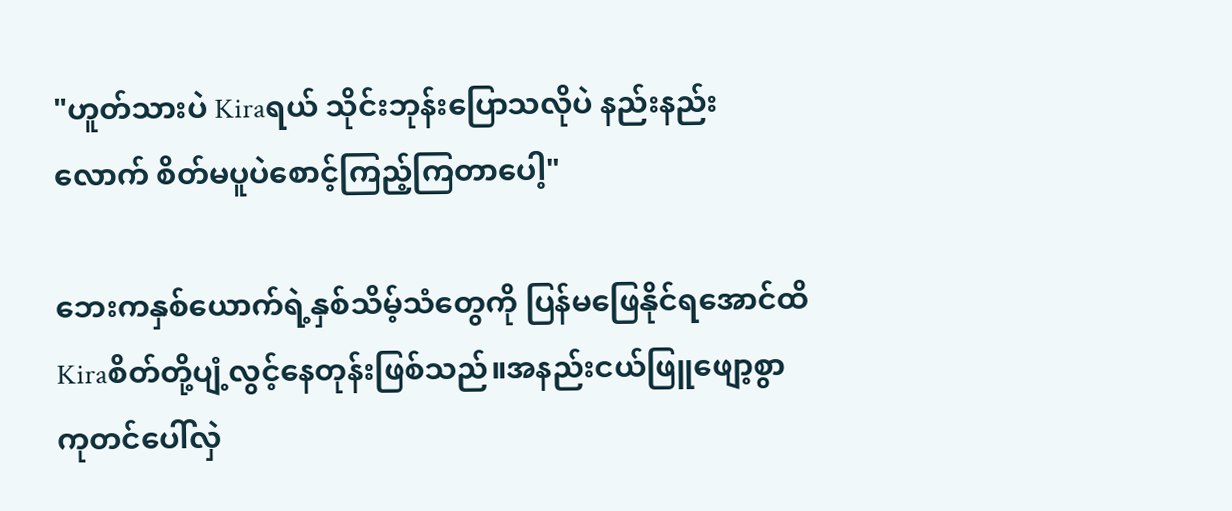"ဟူတ်သားပဲ Kiraရယ် သိုင်းဘုန်းပြောသလိုပဲ နည်းနည်းလောက် စိတ်မပူပဲစောင့်ကြည့်ကြတာပေါ့"

ဘေးကနှစ်ယောက်ရဲ့နှစ်သိမ့်သံတွေကို ပြန်မဖြေနိုင်ရအောင်ထိ Kiraစိတ်တို့ပျံ့လွင့်နေတုန်းဖြစ်သည်။အနည်းငယ်ဖြူဖျော့စွာ ကုတင်ပေါ်လှဲ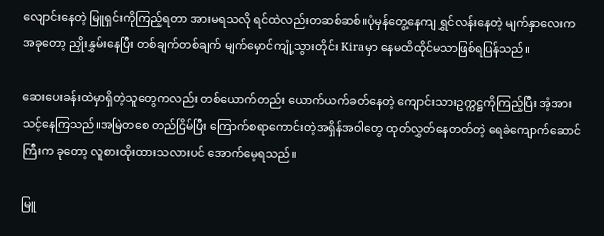လျောင်းနေတဲ့ မြူရှင်းကိုကြည့်ရတာ အားမရသလို ရင်ထဲလည်းတဆစ်ဆစ်။ပုံမှန်တွေ့နေကျ ရွှင်လန်းနေတဲ့ မျက်နှာလေးက အခုတော့ ညှိုးနွှမ်းနေပြီး တစ်ချက်တစ်ချက် မျက်မှောင်ကျုံ့သွားတိုင်း Kiraမှာ နေမထိထိုင်မသာဖြစ်ရပြန်သည်။

ဆေးပေးခန်းထဲမှာရှိတဲ့သူတွေကလည်း တစ်ယောက်တည်း ယောက်ယက်ခတ်နေတဲ့ ကျောင်းသားဥက္ကဋ္ဌကိုကြည့်ပြီး အံ့အားသင့်နေကြသည်။အမြဲတစေ တည်ငြိမ်ပြီး ကြောက်စရာကောင်းတဲ့အရှိန်အဝါတွေ ထုတ်လွှတ်နေတတ်တဲ့ ရေခဲကျောက်ဆောင်ကြီးက ခုတော့ လူစားထိုးထားသလားပင် အောက်မေ့ရသည်။

မြူ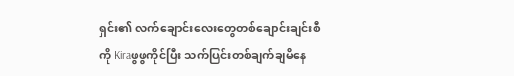ရှင်း၏ လက်ချောင်းလေးတွေတစ်ချောင်းချင်းစီကို Kiraဖွဖွကိုင်ပြီး သက်ပြင်းတစ်ချက်ချမိနေ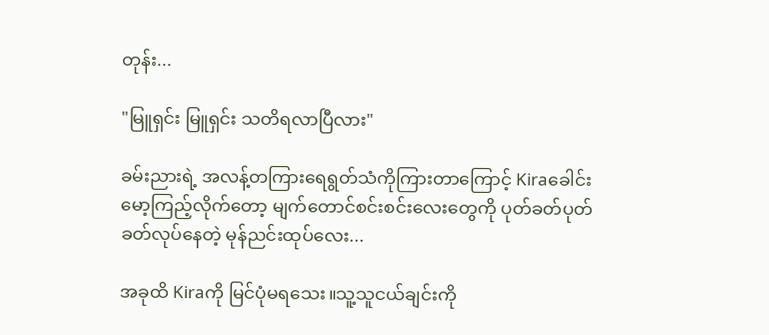တုန်း...

"မြူရှင်း မြူရှင်း သတိရလာပြီလား"

ခမ်းညားရဲ့ အလန့်တကြားရေရွတ်သံကိုကြားတာကြောင့် Kiraခေါင်းမော့ကြည့်လိုက်တော့ မျက်တောင်စင်းစင်းလေးတွေကို ပုတ်ခတ်ပုတ်ခတ်လုပ်နေတဲ့ မုန်ညင်းထုပ်လေး...

အခုထိ Kiraကို မြင်ပုံမရသေး။သူ့သူငယ်ချင်းကို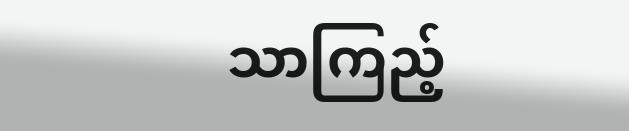သာကြည့်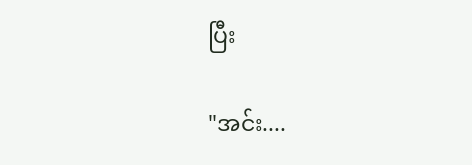ပြီး

"အင်း....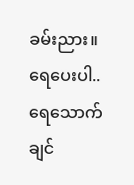ခမ်းညား။ရေပေးပါ..ရေသောက်ချင်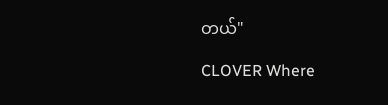တယ်"

CLOVER Where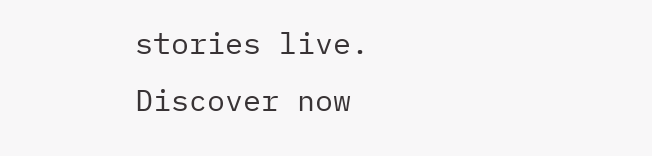stories live. Discover now